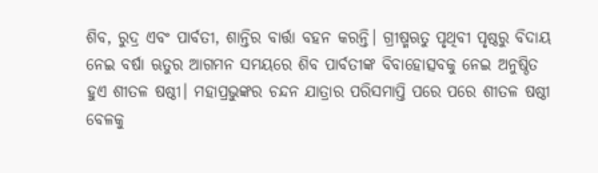ଶିବ, ରୁଦ୍ର ଏବଂ ପାର୍ବତୀ, ଶାନ୍ତିର ବାର୍ତ୍ତା ବହନ କରନ୍ତି। ଗ୍ରୀଷ୍ମଋତୁ ପୃଥିବୀ ପୃଷ୍ଠରୁ ବିଦାୟ ନେଇ ବର୍ଷା ଋତୁର ଆଗମନ ସମୟରେ ଶିବ ପାର୍ବତୀଙ୍କ ବିବାହୋତ୍ସବକୁ ନେଇ ଅନୁଷ୍ଠିତ ହୁଏ ଶୀତଳ ଷଷ୍ଠୀ। ମହାପ୍ରଭୁଙ୍କର ଚନ୍ଦନ ଯାତ୍ରାର ପରିସମାପ୍ତି ପରେ ପରେ ଶୀତଳ ଷଷ୍ଠୀ ବେଳକୁ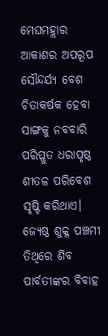ମେଘମହ୍ଲାର ଆକାଶର ଅପରୂପ ସୌନ୍ଦର୍ଯ୍ୟ ବେଶ ଚିତାକର୍ଷକ ହେବା ସାଙ୍ଗକୁ ନବବାରି ପରିପ୍ଳୁତ ଧରାପୃଷ୍ଠ ଶୀତଳ ପରିବେଶ ସୃଷ୍ଟି କରିଥାଏ। ଜ୍ୟେଷ୍ଠ ଶୁକ୍ଳ ପଞ୍ଚମୀ ତିଥିରେ ଶିବ ପାର୍ବତୀଙ୍କର ବିବାହ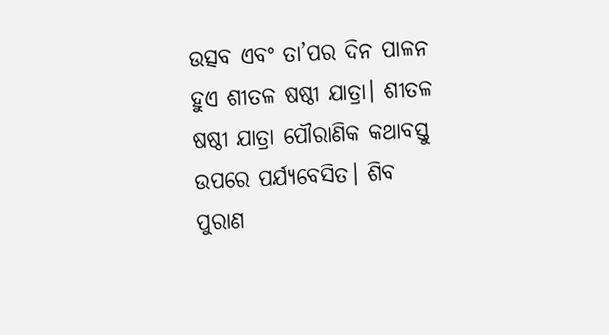ଉତ୍ସବ ଏବଂ ତା’ପର ଦିନ ପାଳନ ହୁଏ ଶୀତଳ ଷଷ୍ଠୀ ଯାତ୍ରା। ଶୀତଳ ଷଷ୍ଠୀ ଯାତ୍ରା ପୌରାଣିକ କଥାବସ୍ତୁ ଉପରେ ପର୍ଯ୍ୟବେସିତ। ଶିବ ପୁରାଣ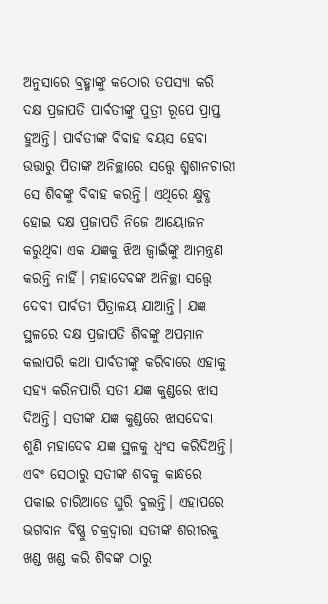ଅନୁସାରେ ବ୍ରହ୍ମାଙ୍କୁ କଠୋର ତପସ୍ୟା କରି ଦକ୍ଷ ପ୍ରଜାପତି ପାର୍ବତୀଙ୍କୁ ପୁତ୍ରୀ ରୂପେ ପ୍ରାପ୍ତ ହୁଅନ୍ତି। ପାର୍ବତୀଙ୍କ ବିବାହ ବୟସ ହେବା ଉତ୍ତାରୁ ପିତାଙ୍କ ଅନିଚ୍ଛାରେ ସତ୍ତ୍ୱେ ଶ୍ମଶାନଚାରୀ ସେ ଶିବଙ୍କୁ ବିବାହ କରନ୍ତି। ଏଥିରେ କ୍ଷୁବ୍ଧ ହୋଇ ଦକ୍ଷ ପ୍ରଜାପତି ନିଜେ ଆୟୋଜନ କରୁଥିବା ଏକ ଯଜ୍ଞକୁ ଝିଅ ଜ୍ୱାଇଁଙ୍କୁ ଆମନ୍ତ୍ରଣ କରନ୍ତି ନାହିଁ। ମହାଦେବଙ୍କ ଅନିଚ୍ଛା ସତ୍ତ୍ୱେ ଦେବୀ ପାର୍ବତୀ ପିତ୍ରାଳୟ ଯାଆନ୍ତି। ଯଜ୍ଞ ସ୍ଥଳରେ ଦକ୍ଷ ପ୍ରଜାପତି ଶିବଙ୍କୁ ଅପମାନ କଲାପରି କଥା ପାର୍ବତୀଙ୍କୁ କରିବାରେ ଏହାକୁ ସହ୍ୟ କରିନପାରି ସତୀ ଯଜ୍ଞ କୁଣ୍ଡରେ ଝାସ ଦିଅନ୍ତି। ସତୀଙ୍କ ଯଜ୍ଞ କୁଣ୍ଡରେ ଝାସଦେବା ଶୁଣି ମହାଦେବ ଯଜ୍ଞ ସ୍ଥଳକୁ ଧ୍ୱଂସ କରିଦିଅନ୍ତି। ଏବଂ ସେଠାରୁ ସତୀଙ୍କ ଶବକୁ କାନ୍ଧରେ ପକାଇ ଚାରିଆଡେ ଘୁରି ବୁଲନ୍ତି। ଏହାପରେ ଭଗବାନ ବିଷ୍ଣୁ ଚକ୍ରଦ୍ୱାରା ସତୀଙ୍କ ଶରୀରକୁ ଖଣ୍ଡ ଖଣ୍ଡ କରି ଶିବଙ୍କ ଠାରୁ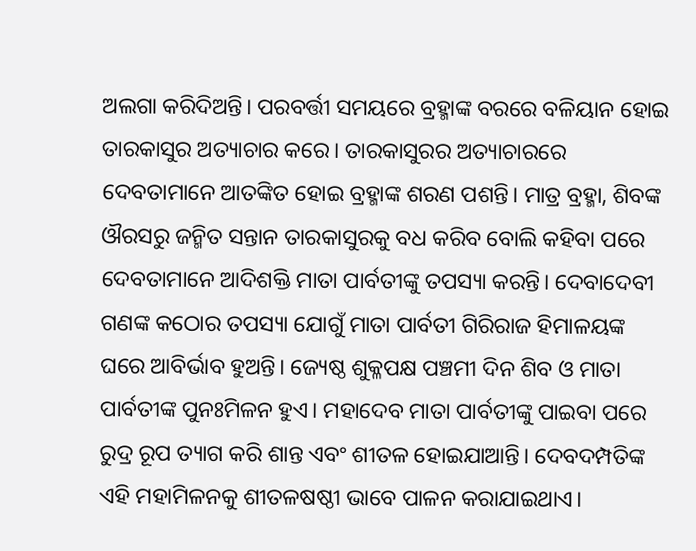ଅଲଗା କରିଦିଅନ୍ତି। ପରବର୍ତ୍ତୀ ସମୟରେ ବ୍ରହ୍ମାଙ୍କ ବରରେ ବଳିୟାନ ହୋଇ ତାରକାସୁର ଅତ୍ୟାଚାର କରେ। ତାରକାସୁରର ଅତ୍ୟାଚାରରେ ଦେବତାମାନେ ଆତଙ୍କିତ ହୋଇ ବ୍ରହ୍ମାଙ୍କ ଶରଣ ପଶନ୍ତି। ମାତ୍ର ବ୍ରହ୍ମା, ଶିବଙ୍କ ଔରସରୁ ଜନ୍ମିତ ସନ୍ତାନ ତାରକାସୁରକୁ ବଧ କରିବ ବୋଲି କହିବା ପରେ ଦେବତାମାନେ ଆଦିଶକ୍ତି ମାତା ପାର୍ବତୀଙ୍କୁ ତପସ୍ୟା କରନ୍ତି। ଦେବାଦେବୀ ଗଣଙ୍କ କଠୋର ତପସ୍ୟା ଯୋଗୁଁ ମାତା ପାର୍ବତୀ ଗିରିରାଜ ହିମାଳୟଙ୍କ ଘରେ ଆବିର୍ଭାବ ହୁଅନ୍ତି। ଜ୍ୟେଷ୍ଠ ଶୁକ୍ଳପକ୍ଷ ପଞ୍ଚମୀ ଦିନ ଶିବ ଓ ମାତା ପାର୍ବତୀଙ୍କ ପୁନଃମିଳନ ହୁଏ। ମହାଦେବ ମାତା ପାର୍ବତୀଙ୍କୁ ପାଇବା ପରେ ରୁଦ୍ର ରୂପ ତ୍ୟାଗ କରି ଶାନ୍ତ ଏବଂ ଶୀତଳ ହୋଇଯାଆନ୍ତି। ଦେବଦମ୍ପତିଙ୍କ ଏହି ମହାମିଳନକୁ ଶୀତଳଷଷ୍ଠୀ ଭାବେ ପାଳନ କରାଯାଇଥାଏ।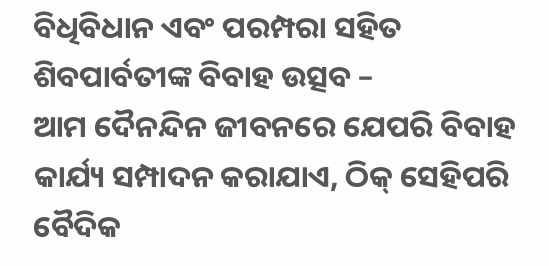ବିଧିବିଧାନ ଏବଂ ପରମ୍ପରା ସହିତ ଶିବପାର୍ବତୀଙ୍କ ବିବାହ ଉତ୍ସବ –
ଆମ ଦୈନନ୍ଦିନ ଜୀବନରେ ଯେପରି ବିବାହ କାର୍ଯ୍ୟ ସମ୍ପାଦନ କରାଯାଏ, ଠିକ୍ ସେହିପରି ବୈଦିକ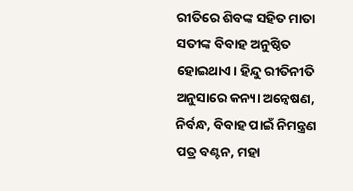ରୀତିରେ ଶିବଙ୍କ ସହିତ ମାତା ସତୀଙ୍କ ବିବାହ ଅନୁଷ୍ଠିତ ହୋଇଥାଏ। ହିନ୍ଦୁ ରୀତିନୀତି ଅନୁସାରେ କନ୍ୟା ଅନ୍ୱେଷଣ, ନିର୍ବନ୍ଧ, ବିବାହ ପାଇଁ ନିମନ୍ତ୍ରଣ ପତ୍ର ବଣ୍ଟନ, ମହା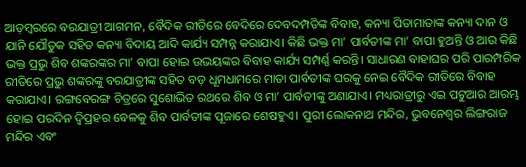ଆଡ଼ମ୍ବରରେ ବରଯାତ୍ରୀ ଆଗମନ, ବୈଦିକ ରୀତିରେ ବେଦିରେ ଦେବଦମ୍ପତିଙ୍କ ବିବାହ, କନ୍ୟା ପିତାମାତାଙ୍କ କନ୍ୟା ଦାନ ଓ ଯାନି ଯୌତୁକ ସହିତ କନ୍ୟା ବିଦାୟ ଆଦି କାର୍ଯ୍ୟ ସମ୍ପନ୍ନ କରାଯାଏ। କିଛି ଭକ୍ତ ମା’ ପାର୍ବତୀଙ୍କ ମା’ ବାପା ହୁଅନ୍ତି ଓ ଆଉ କିଛି ଭକ୍ତ ପ୍ରଭୁ ଶିବ ଶଙ୍କରଙ୍କର ମା’ ବାପା ହୋଇ ଉଭୟଙ୍କର ବିବାହ କାର୍ଯ୍ୟ ସମ୍ପର୍ଣ୍ଣ କରନ୍ତି। ସାଧାରଣ ବାହାଘର ପରି ପାରମ୍ପରିକ ରୀତିରେ ପ୍ରଭୁ ଶଙ୍କରଙ୍କୁ ବରଯାତ୍ରୀଙ୍କ ସହିତ ବଡ଼ ଧୂମଧାମରେ ମାତା ପାର୍ବତୀଙ୍କ ଘରକୁ ନେଇ ବୈଦିକ ରୀତିରେ ବିବାହ କରାଯାଏ। ରଙ୍ଗବେରଙ୍ଗ ଚିତ୍ରରେ ସୁଶୋଭିତ ରଥରେ ଶିବ ଓ ମା’ ପାର୍ବତୀଙ୍କୁ ଅଣାଯାଏ। ମଧ୍ୟରାତ୍ରୀରୁ ଏଇ ପଟୁଆର ଆରମ୍ଭ ହୋଇ ପରଦିନ ଦ୍ୱିପ୍ରହର ବେଳକୁ ଶିବ ପାର୍ବତୀଙ୍କ ପୂଜାରେ ଶେଷହୁଏ। ପୁରୀ ଲୋକନାଥ ମନ୍ଦିର, ଭୁବନେଶ୍ୱର ଲିଙ୍ଗରାଜ ମନ୍ଦିର ଏବଂ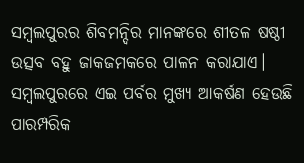ସମ୍ବଲପୁରର ଶିବମନ୍ଦିର ମାନଙ୍କରେ ଶୀତଳ ଷଷ୍ଠୀ ଉତ୍ସବ ବହୁ ଜାକଜମକରେ ପାଳନ କରାଯାଏ। ସମ୍ବଲପୁରରେ ଏଇ ପର୍ବର ମୁଖ୍ୟ ଆକର୍ଷଣ ହେଉଛି ପାରମ୍ପରିକ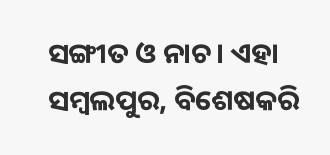ସଙ୍ଗୀତ ଓ ନାଚ। ଏହା ସମ୍ବଲପୁର, ବିଶେଷକରି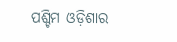ପଶ୍ଚିମ ଓଡ଼ିଶାର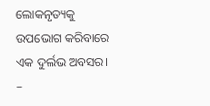ଲୋକନୃତ୍ୟକୁ ଉପଭୋଗ କରିବାରେ ଏକ ଦୁର୍ଲଭ ଅବସର।
–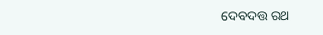ଦେବଦତ୍ତ ରଥ